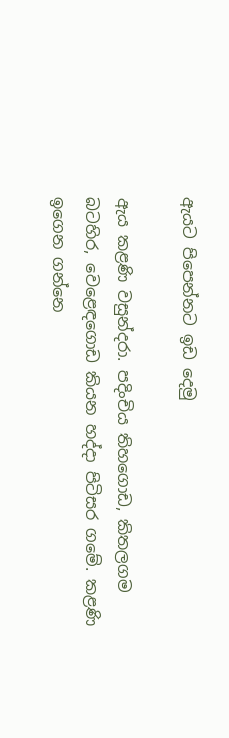ඇයට පිපෙන්නට ඉඩ දෙමු

ඇය කළණි වසුන්දරා. පදිංචිය තිහගොඩ, කිතලගම බටහිර, වෙළෙඳගොඩ කියන හද්දා පිටිසර ගමේ. කළණි ඉගෙන ගන්නෙ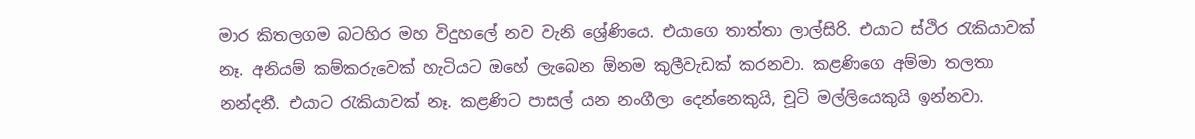මාර කිතලගම බටහිර මහ විදුහලේ නව වැනි ශ්‍රේණියෙ. එයාගෙ තාත්තා ලාල්සිරි. එයාට ස්‌ථිර රැකියාවක්‌ නෑ. අනියම් කම්කරුවෙක්‌ හැටියට ඔහේ ලැබෙන ඕනම කුලීවැඩක්‌ කරනවා. කළණිගෙ අම්මා තලතා නන්දනී. එයාට රැකියාවක්‌ නෑ. කළණිට පාසල් යන නංගීලා දෙන්නෙකුයි, චූටි මල්ලියෙකුයි ඉන්නවා.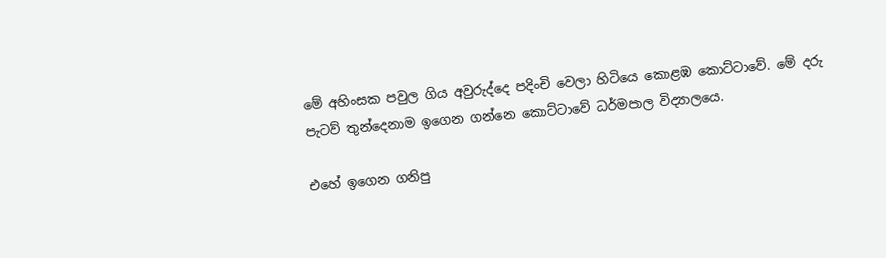මේ අහිංසක පවුල ගිය අවුරුද්දෙ පදිංචි වෙලා හිටියෙ කොළඹ කොට්‌ටාවේ. මේ දරු පැටව් තුන්දෙනාම ඉගෙන ගන්නෙ කොට්‌ටාවේ ධර්මපාල විද්‍යාලයෙ.

එහේ ඉගෙන ගනිපු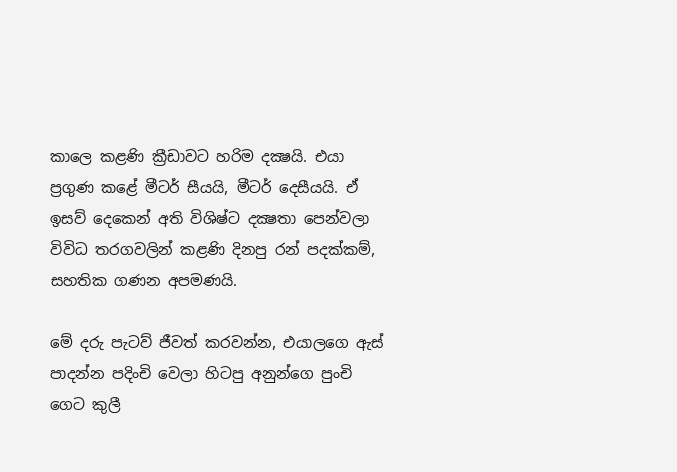කාලෙ කළණි ක්‍රීඩාවට හරිම දක්‍ෂයි. එයා ප්‍රගුණ කළේ මීටර් සීයයි, මීටර් දෙසීයයි. ඒ ඉසව් දෙකෙන් අති විශිෂ්ට දක්‍ෂතා පෙන්වලා විවිධ තරගවලින් කළණි දිනපු රන් පදක්‌කම්, සහතික ගණන අපමණයි.

මේ දරු පැටව් ජීවත් කරවන්න, එයාලගෙ ඇස්‌ පාදන්න පදිංචි වෙලා හිටපු අනුන්ගෙ පුංචි ගෙට කුලී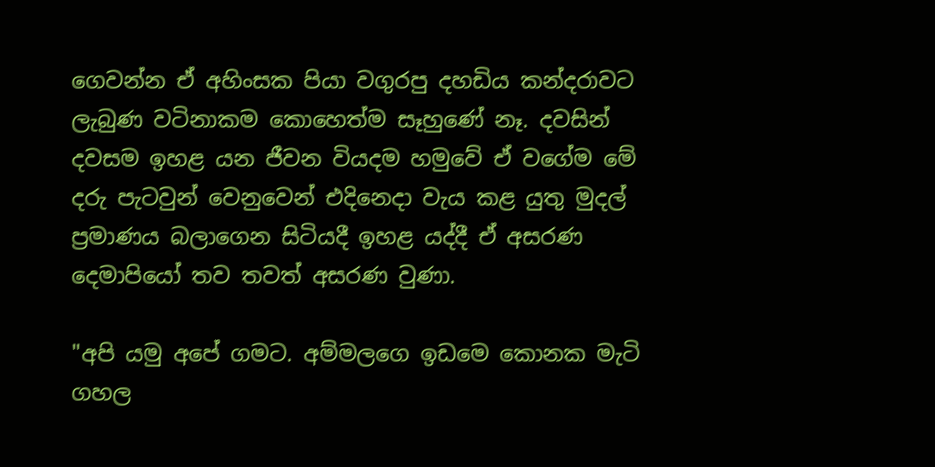ගෙවන්න ඒ අහිංසක පියා වගුරපු දහඩිය කන්දරාවට ලැබුණ වටිනාකම කොහෙත්ම සෑහුණේ නෑ. දවසින් දවසම ඉහළ යන ජීවන වියදම හමුවේ ඒ වගේම මේ දරු පැටවුන් වෙනුවෙන් එදිනෙදා වැය කළ යුතු මුදල් ප්‍රමාණය බලාගෙන සිටියදී ඉහළ යද්දී ඒ අසරණ දෙමාපියෝ තව තවත් අසරණ වුණා.

"අපි යමු අපේ ගමට. අම්මලගෙ ඉඩමෙ කොනක මැටි ගහල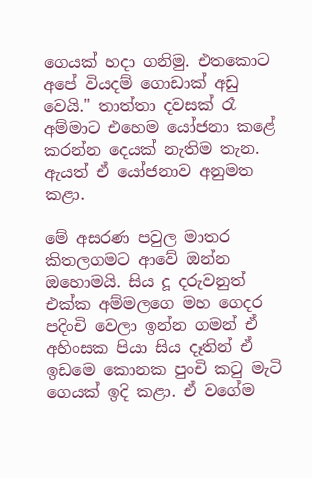ගෙයක්‌ හදා ගනිමු. එතකොට අපේ වියදම් ගොඩාක්‌ අඩු වෙයි." තාත්තා දවසක්‌ රෑ අම්මාට එහෙම යෝජනා කළේ කරන්න දෙයක්‌ නැතිම තැන. ඇයත් ඒ යෝජනාව අනුමත කළා.

මේ අසරණ පවුල මාතර කිතලගමට ආවේ ඔන්න ඔහොමයි. සිය දූ දරුවනුත් එක්‌ක අම්මලගෙ මහ ගෙදර පදිංචි වෙලා ඉන්න ගමන් ඒ අහිංසක පියා සිය දෑතින් ඒ ඉඩමෙ කොනක පුංචි කටු මැටි ගෙයක්‌ ඉදි කළා. ඒ වගේම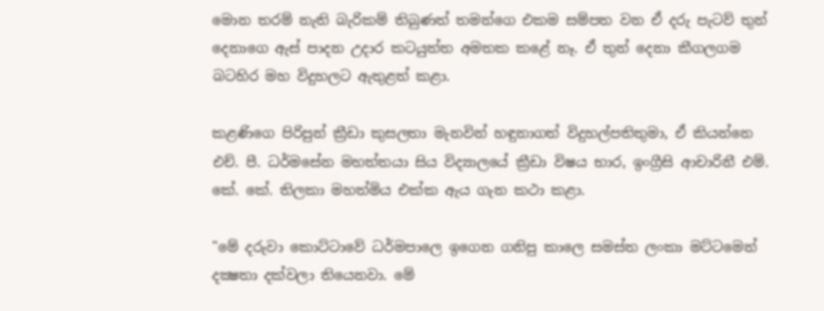මොන තරම් නැති බැරිකම් තිබුණත් තමන්ගෙ එකම සම්පත වන ඒ දරු පැටව් තුන් දෙනාගෙ ඇස්‌ පාදන උදාර කටයුත්ත අමතක කළේ නෑ. ඒ තුන් දෙනා කීගලගම බටහිර මහ විදුහලට ඇතුළත් කළා.

කළණිගෙ පිරිපුන් ක්‍රීඩා කුසලතා මැනවින් හඳුනාගත් විදුහල්පතිතුමා, ඒ කියන්නෙ එච්. පී. ධර්මසේන මහත්තයා සිය විද්‍යාලයේ ක්‍රීඩා විෂය භාර, ඉංග්‍රීසි ආචාරිනී එම්. කේ. කේ. තිලකා මහත්මිය එක්‌ක ඇය ගැන කථා කළා.

"මේ දරුවා කොට්‌ටාවේ ධර්මපාලෙ ඉගෙන ගනිපු කාලෙ සමස්‌ත ලංකා මට්‌ටමෙන් දක්‍ෂතා දක්‌වලා තියෙනවා. මේ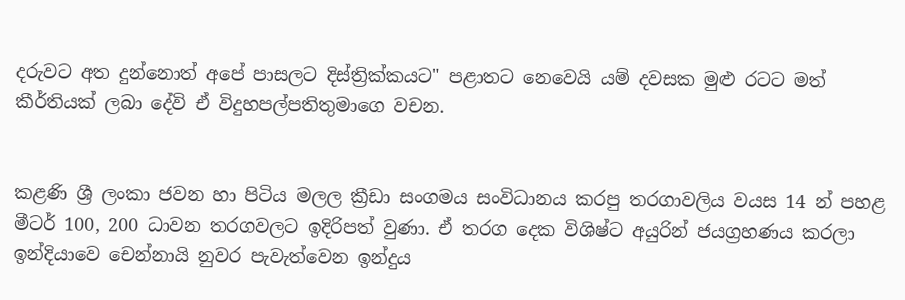දරුවට අත දුන්නොත් අපේ පාසලට දිස්‌ත්‍රික්‌කයට" පළාතට නෙවෙයි යම් දවසක මුළු රටට මත් කීර්තියක්‌ ලබා දේවි ඒ විදුහපල්පතිතුමාගෙ වචන.


කළණි ශ්‍රී ලංකා ජවන හා පිටිය මලල ක්‍රීඩා සංගමය සංවිධානය කරපු තරගාවලිය වයස 14 න් පහළ මීටර් 100, 200 ධාවන තරගවලට ඉදිරිපත් වුණා. ඒ තරග දෙක විශිෂ්ට අයුරින් ජයග්‍රහණය කරලා ඉන්දියාවෙ චෙන්නායි නුවර පැවැත්වෙන ඉන්දුය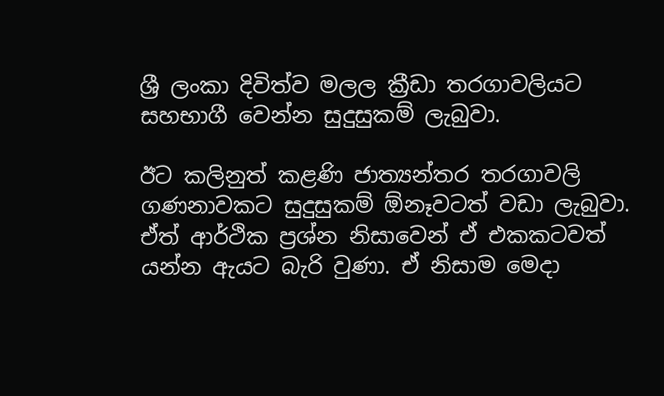ශ්‍රී ලංකා දිවිත්ව මලල ක්‍රීඩා තරගාවලියට සහභාගී වෙන්න සුදුසුකම් ලැබුවා.

ඊට කලිනුත් කළණි ජාත්‍යන්තර තරගාවලි ගණනාවකට සුදුසුකම් ඕනෑවටත් වඩා ලැබුවා. ඒත් ආර්ථික ප්‍රශ්න නිසාවෙන් ඒ එකකටවත් යන්න ඇයට බැරි වුණා. ඒ නිසාම මෙදා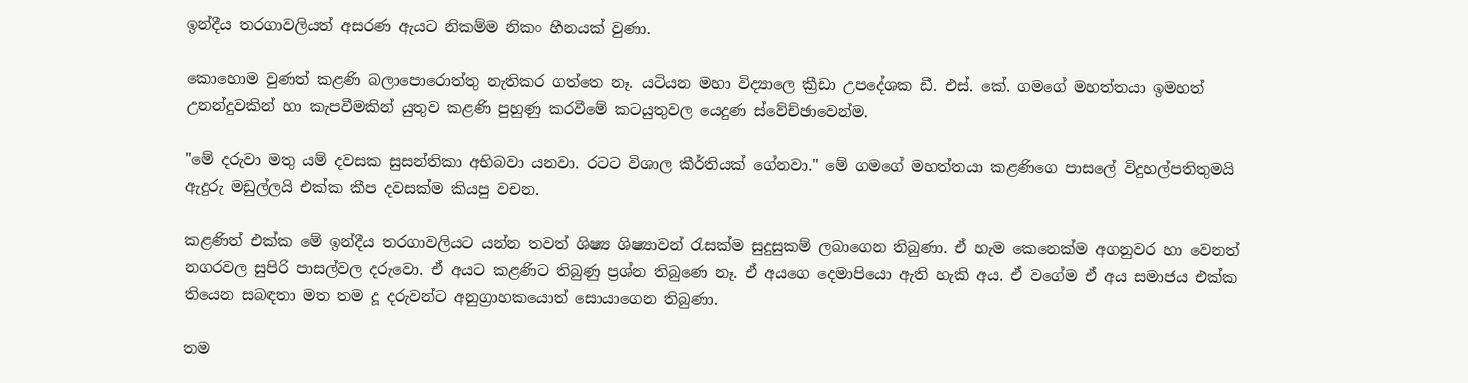ඉන්දීය තරගාවලියත් අසරණ ඇයට නිකම්ම නිකං හීනයක්‌ වුණා.

කොහොම වුණත් කළණි බලාපොරොත්තු නැතිකර ගත්තෙ නෑ. යටියන මහා විද්‍යාලෙ ක්‍රීඩා උපදේශක ඩී. එස්‌. කේ. ගමගේ මහත්තයා ඉමහත් උනන්දුවකින් හා කැපවීමකින් යුතුව කළණි පුහුණු කරවීමේ කටයුතුවල යෙදුණ ස්‌වේච්ඡාවෙන්ම.

"මේ දරුවා මතු යම් දවසක සුසන්තිකා අභිබවා යනවා. රටට විශාල කීර්තියක්‌ ගේනවා." මේ ගමගේ මහත්තයා කළණිගෙ පාසලේ විදුහල්පතිතුමයි ඇදුරු මඩුල්ලයි එක්‌ක කීප දවසක්‌ම කියපු වචන.

කළණිත් එක්‌ක මේ ඉන්දීය තරගාවලියට යන්න තවත් ශිෂ්‍ය ශිෂ්‍යාවන් රැසක්‌ම සුදුසුකම් ලබාගෙන තිබුණා. ඒ හැම කෙනෙක්‌ම අගනුවර හා වෙනත් නගරවල සුපිරි පාසල්වල දරුවො. ඒ අයට කළණිට තිබුණු ප්‍රශ්න තිබුණෙ නෑ. ඒ අයගෙ දෙමාපියො ඇති හැකි අය. ඒ වගේම ඒ අය සමාජය එක්‌ක තියෙන සබඳතා මත තම දූ දරුවන්ට අනුග්‍රාහකයොත් සොයාගෙන තිබුණා.

තම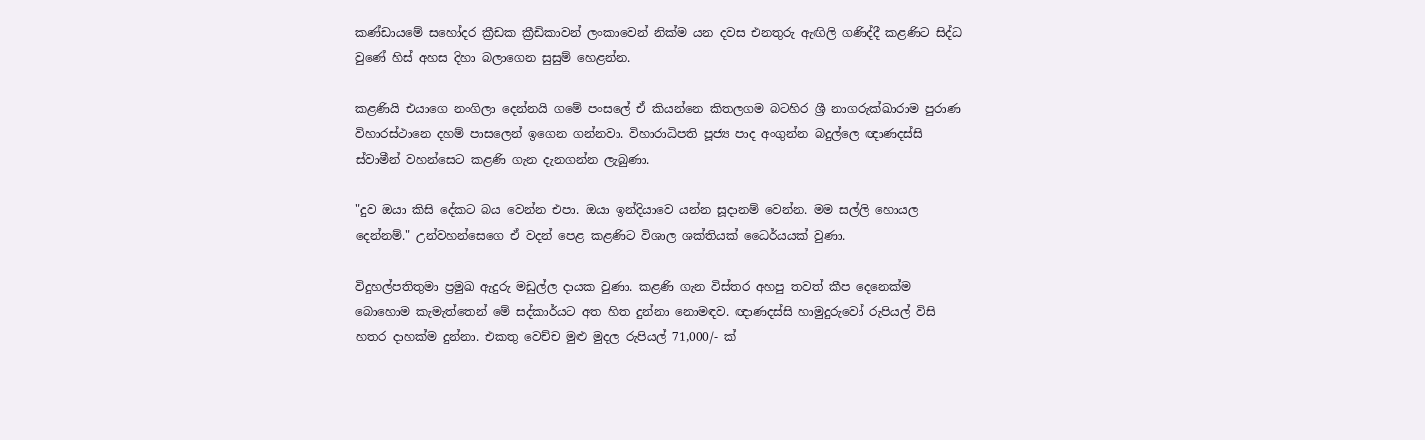කණ්‌ඩායමේ සහෝදර ක්‍රීඩක ක්‍රීඩිකාවන් ලංකාවෙන් නික්‌ම යන දවස එනතුරු ඇඟිලි ගණිද්දී කළණිට සිද්ධ වුණේ හිස්‌ අහස දිහා බලාගෙන සුසුම් හෙළන්න.

කළණියි එයාගෙ නංගිලා දෙන්නයි ගමේ පංසලේ ඒ කියන්නෙ කිතලගම බටහිර ශ්‍රී නාගරුක්‌ඛාරාම පුරාණ විහාරස්‌ථානෙ දහම් පාසලෙන් ඉගෙන ගන්නවා. විහාරාධිපති පූජ්‍ය පාද අංගුන්න බදුල්ලෙ ඥාණදස්‌සි ස්‌වාමීන් වහන්සෙට කළණි ගැන දැනගන්න ලැබුණා.

"දුව ඔයා කිසි දේකට බය වෙන්න එපා. ඔයා ඉන්දියාවෙ යන්න සූදානම් වෙන්න. මම සල්ලි හොයල දෙන්නම්." උන්වහන්සෙගෙ ඒ වදන් පෙළ කළණිට විශාල ශක්‌තියක්‌ ධෛර්යයක්‌ වුණා.

විදුහල්පතිතුමා ප්‍රමුඛ ඇදුරු මඩුල්ල දායක වුණා. කළණි ගැන විස්‌තර අහපු තවත් කීප දෙනෙක්‌ම බොහොම කැමැත්තෙන් මේ සද්කාර්යට අත හිත දුන්නා නොමඳව. ඥාණදස්‌සි හාමුදුරුවෝ රුපියල් විසි හතර දාහක්‌ම දුන්නා. එකතු වෙච්ච මුළු මුදල රුපියල් 71,000/- ක්‌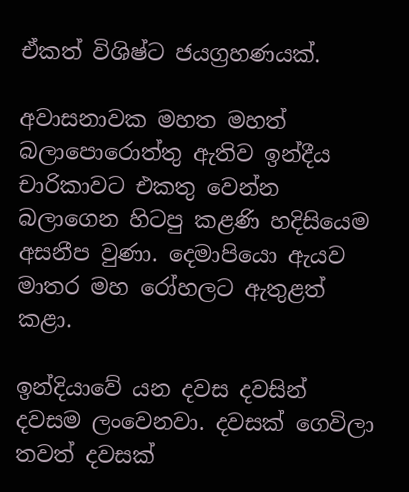ඒකත් විශිෂ්ට ජයග්‍රහණයක්‌.

අවාසනාවක මහත මහත් බලාපොරොත්තු ඇතිව ඉන්දීය චාරිකාවට එකතු වෙන්න බලාගෙන හිටපු කළණි හදිසියෙම අසනීප වුණා. දෙමාපියො ඇයව මාතර මහ රෝහලට ඇතුළත් කළා.

ඉන්දියාවේ යන දවස දවසින් දවසම ලංවෙනවා. දවසක්‌ ගෙවිලා තවත් දවසක්‌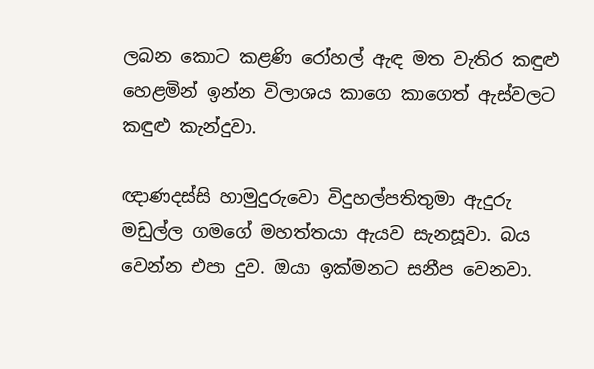ලබන කොට කළණි රෝහල් ඇඳ මත වැතිර කඳුළු හෙළමින් ඉන්න විලාශය කාගෙ කාගෙත් ඇස්‌වලට කඳුළු කැන්දුවා.

ඥාණදස්‌සි හාමුදුරුවො විදුහල්පතිතුමා ඇදුරු මඩුල්ල ගමගේ මහත්තයා ඇයව සැනසූවා. බය වෙන්න එපා දුව. ඔයා ඉක්‌මනට සනීප වෙනවා.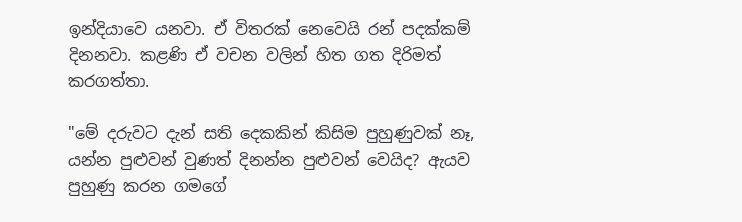ඉන්දියාවෙ යනවා. ඒ විතරක්‌ නෙවෙයි රන් පදක්‌කම් දිනනවා. කළණි ඒ වචන වලින් හිත ගත දිරිමත් කරගත්තා.

"මේ දරුවට දැන් සති දෙකකින් කිසිම පුහුණුවක්‌ නෑ, යන්න පුළුවන් වුණත් දිනන්න පුළුවන් වෙයිද? ඇයව පුහුණු කරන ගමගේ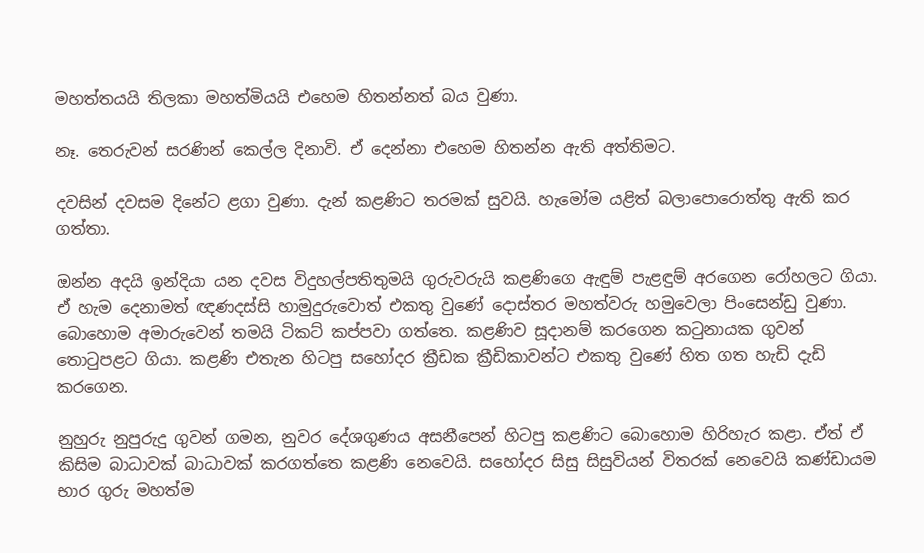මහත්තයයි තිලකා මහත්මියයි එහෙම හිතන්නත් බය වුණා.

නෑ. තෙරුවන් සරණින් කෙල්ල දිනාවි. ඒ දෙන්නා එහෙම හිතන්න ඇති අත්තිමට.

දවසින් දවසම දිනේට ළගා වුණා. දැන් කළණිට තරමක්‌ සුවයි. හැමෝම යළිත් බලාපොරොත්තු ඇති කර ගත්තා.

ඔන්න අදයි ඉන්දියා යන දවස විදුහල්පතිතුමයි ගුරුවරුයි කළණිගෙ ඇඳුම් පැළඳුම් අරගෙන රෝහලට ගියා. ඒ හැම දෙනාමත් ඥණදස්‌සි හාමුදුරුවොත් එකතු වුණේ දොස්‌තර මහත්වරු හමුවෙලා පිංසෙන්ඩු වුණා. බොහොම අමාරුවෙන් තමයි ටිකට්‌ කප්පවා ගත්තෙ. කළණිව සූදානම් කරගෙන කටුනායක ගුවන් තොටුපළට ගියා. කළණි එතැන හිටපු සහෝදර ක්‍රීඩක ක්‍රීඩිකාවන්ට එකතු වුණේ හිත ගත හැඩි දැඩි කරගෙන.

නුහුරු නුපුරුදු ගුවන් ගමන, නුවර දේශගුණය අසනීපෙන් හිටපු කළණිට බොහොම හිරිහැර කළා. ඒත් ඒ කිසිම බාධාවක්‌ බාධාවක්‌ කරගත්තෙ කළණි නෙවෙයි. සහෝදර සිසු සිසුවියන් විතරක්‌ නෙවෙයි කණ්‌ඩායම භාර ගුරු මහත්ම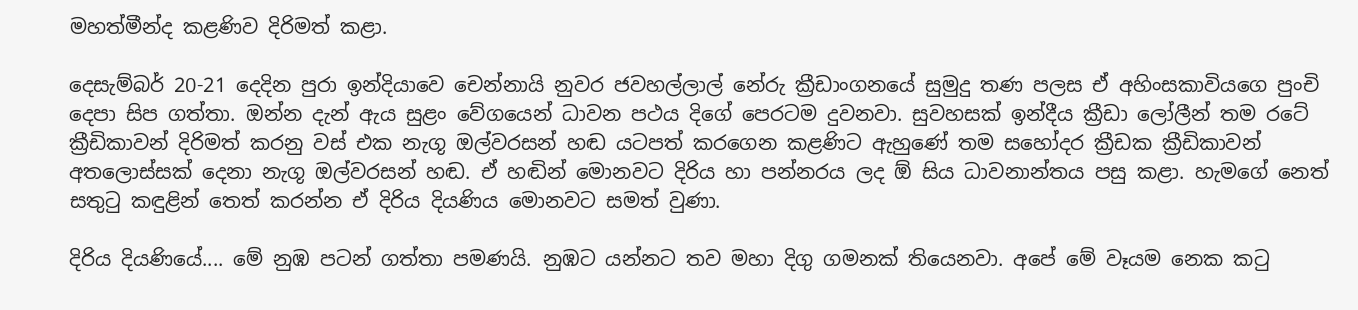මහත්මීන්ද කළණිව දිරිමත් කළා.

දෙසැම්බර් 20-21 දෙදින පුරා ඉන්දියාවෙ චෙන්නායි නුවර ජවහල්ලාල් නේරු ක්‍රීඩාංගනයේ සුමුදු තණ පලස ඒ අහිංසකාවියගෙ පුංචි දෙපා සිප ගත්තා. ඔන්න දැන් ඇය සුළං වේගයෙන් ධාවන පථය දිගේ පෙරටම දුවනවා. සුවහසක්‌ ඉන්දීය ක්‍රීඩා ලෝලීන් තම රටේ ක්‍රීඩිකාවන් දිරිමත් කරනු වස්‌ එක නැගූ ඔල්වරසන් හඬ යටපත් කරගෙන කළණිට ඇහුණේ තම සහෝදර ක්‍රීඩක ක්‍රීඩිකාවන් අතලොස්‌සක්‌ දෙනා නැගූ ඔල්වරසන් හඬ. ඒ හඬින් මොනවට දිරිය හා පන්නරය ලද ඕ සිය ධාවනාන්තය පසු කළා. හැමගේ නෙත් සතුටු කඳුළින් තෙත් කරන්න ඒ දිරිය දියණිය මොනවට සමත් වුණා.

දිරිය දියණියේ.... මේ නුඹ පටන් ගත්තා පමණයි. නුඹට යන්නට තව මහා දිගු ගමනක්‌ තියෙනවා. අපේ මේ වෑයම නෙක කටු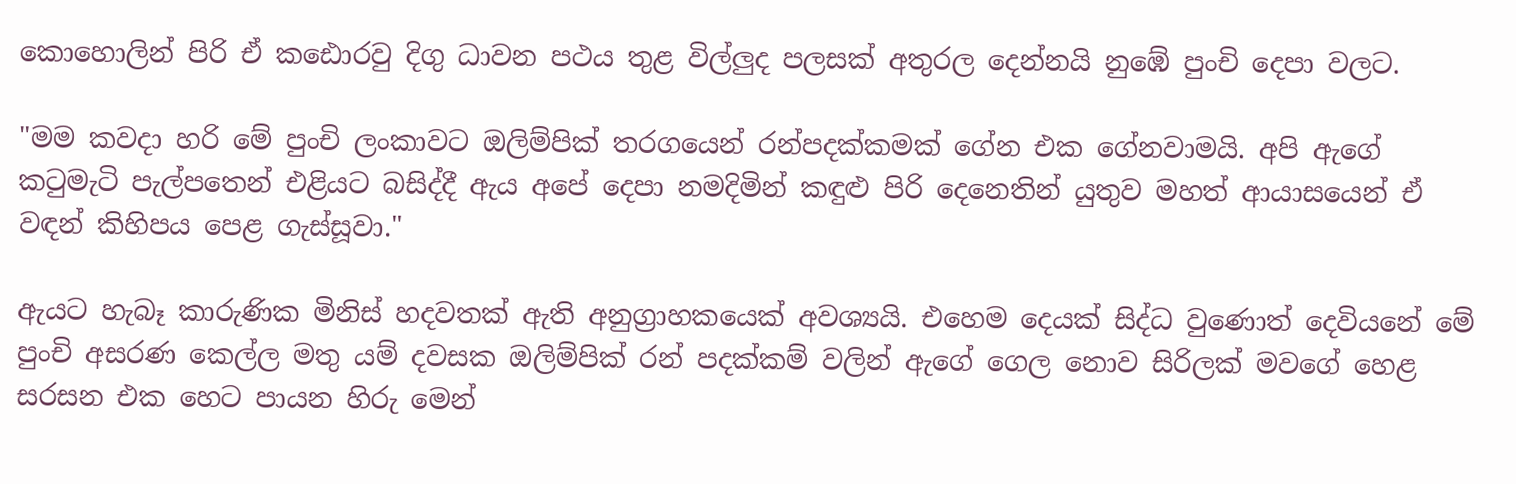කොහොලින් පිරි ඒ කඪොරවු දිගු ධාවන පථය තුළ විල්ලුද පලසක්‌ අතුරල දෙන්නයි නුඹේ පුංචි දෙපා වලට.

"මම කවදා හරි මේ පුංචි ලංකාවට ඔලිම්පික්‌ තරගයෙන් රන්පදක්‌කමක්‌ ගේන එක ගේනවාමයි. අපි ඇගේ කටුමැටි පැල්පතෙන් එළියට බසිද්දී ඇය අපේ දෙපා නමදිමින් කඳුළු පිරි දෙනෙතින් යුතුව මහත් ආයාසයෙන් ඒ වඳන් කිහිපය පෙළ ගැස්‌සූවා."

ඇයට හැබෑ කාරුණික මිනිස්‌ හදවතක්‌ ඇති අනුග්‍රාහකයෙක්‌ අවශ්‍යයි. එහෙම දෙයක්‌ සිද්ධ වුණොත් දෙවියනේ මේ පුංචි අසරණ කෙල්ල මතු යම් දවසක ඔලිම්පික්‌ රන් පදක්‌කම් වලින් ඇගේ ගෙල නොව සිරිලක්‌ මවගේ හෙළ සරසන එක හෙට පායන හිරු මෙන්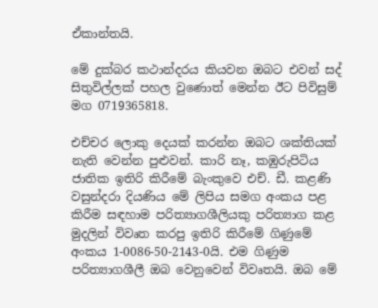ඒකාන්තයි.

මේ දුක්‌බර කථාන්දරය කියවන ඔබට එවන් සද් සිතුවිල්ලක්‌ පහල වුණොත් මෙන්න ඊට පිවිසුම් මග 0719365818.

එච්චර ලොකු දෙයක්‌ කරන්න ඔබට ශක්‌තියක්‌ නැති වෙන්න පුළුවන්. කාරි නෑ, කඹුරුපිටිය ජාතික ඉතිරි කිරීමේ බැංකුවෙ එච්. ඩී. කළණි වසුන්දරා දියණිය මේ ලිපිය සමග අංකය පළ කිරීම සඳහාම පරිත්‍යාගශීලියකු පරිත්‍යාග කළ මුදලින් විවෘත කරපු ඉතිරි කිරීමේ ගිණුමේ අංකය 1-0086-50-2143-0යි. එම ගිණුම පරිත්‍යාගශීලී ඔබ වෙනුවෙන් විවෘතයි. ඔබ මේ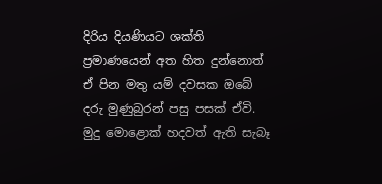දිරිය දියණියට ශක්‌ති ප්‍රමාණයෙන් අත හිත දුන්නොත් ඒ පින මතු යම් දවසක ඔබේ දරු මුණුබුරන් පසු පසක්‌ ඒවි. මුදු මොළොක්‌ හදවත් ඇති සැබෑ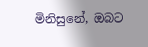මිනිසුනේ, ඔබට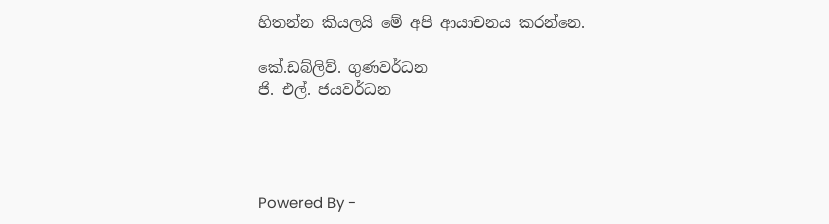හිතන්න කියලයි මේ අපි ආයාචනය කරන්නෙ.

කේ.ඩබ්ලිව්. ගුණවර්ධන
ජි. එල්. ජයවර්ධන




Powered By -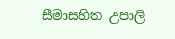සීමාසහිත උපාලි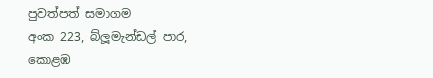පුවත්පත් සමාගම
අංක 223, බ්ලූමැන්ඩල් පාර, කොළඹ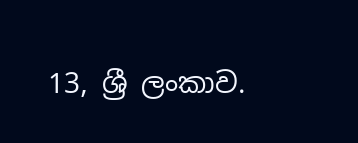13, ශ්‍රී ලංකාව.